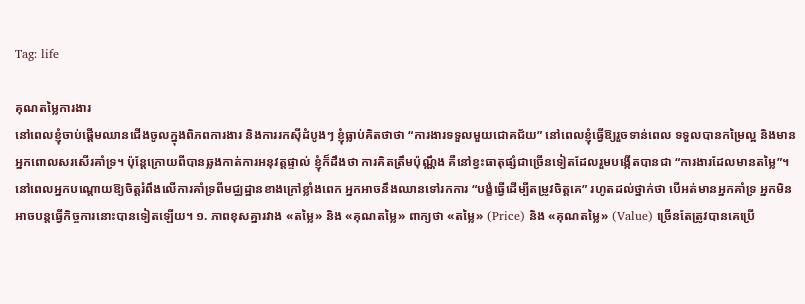Tag: life

គុណតម្លៃការងារ
នៅពេលខ្ញុំចាប់ផ្ដើមឈានជើងចូលក្នុងពិភពការងារ និងការរកស៊ីដំបូងៗ ខ្ញុំធ្លាប់គិតថាថា “ការងារទទួលមួយជោគជ័យ” នៅពេលខ្ញុំធ្វើឱ្យរួចទាន់ពេល ទទួលបានកម្រៃល្អ និងមានអ្នកពោលសរសើរគាំទ្រ។ ប៉ុន្តែក្រោយពីបានឆ្លងកាត់ការអនុវត្តផ្ទាល់ ខ្ញុំក៏ដឹងថា ការគិតត្រឹមប៉ុណ្ណឹង គឺនៅខ្វះធាតុផ្សំជាច្រើនទៀតដែលរួមបង្កើតបានជា “ការងារដែលមានតម្លៃ”។ នៅពេលអ្នកបណ្ដោយឱ្យចិត្តរំពឹងលើការគាំទ្រពីមជ្ឈដ្ឋានខាងក្រៅខ្លាំងពេក អ្នកអាចនឹងឈានទៅរកការ “បង្ខំធ្វើដើម្បីតម្រូវចិត្តគេ” រហូតដល់ថ្នាក់ថា បើអត់មានអ្នកគាំទ្រ អ្នកមិនអាចបន្តធ្វើកិច្ចការនោះបានទៀតឡើយ។ ១. ភាពខុសគ្នារវាង «តម្លៃ» និង «គុណតម្លៃ» ពាក្យថា «តម្លៃ» (Price) និង «គុណតម្លៃ» (Value) ច្រើនតែត្រូវបានគេប្រើ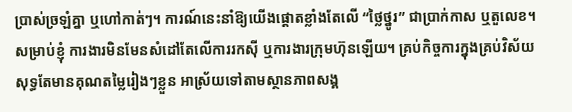ប្រាស់ច្រឡំគ្នា ឬហៅកាត់ៗ។ ការណ៍នេះនាំឱ្យយើងផ្ដោតខ្លាំងតែលើ “ថ្លៃថ្នូរ” ជាប្រាក់កាស ឬតួលេខ។ សម្រាប់ខ្ញុំ ការងារមិនមែនសំដៅតែលើការរកស៊ី ឬការងារក្រុមហ៊ុនឡើយ។ គ្រប់កិច្ចការក្នុងគ្រប់វិស័យ សុទ្ធតែមានគុណតម្លៃរៀងៗខ្លួន អាស្រ័យទៅតាមស្ថានភាពសង្គ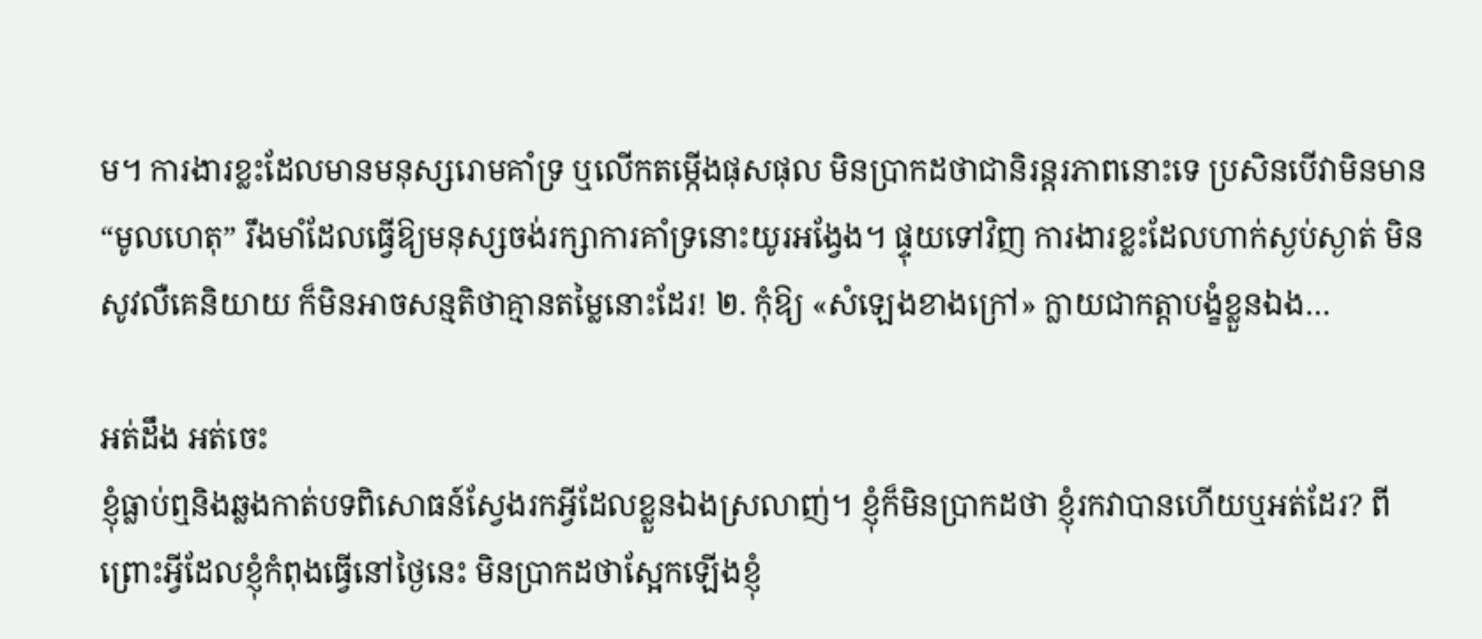ម។ ការងារខ្លះដែលមានមនុស្សរោមគាំទ្រ ឬលើកតម្កើងផុសផុល មិនប្រាកដថាជានិរន្តរភាពនោះទេ ប្រសិនបើវាមិនមាន “មូលហេតុ” រឹងមាំដែលធ្វើឱ្យមនុស្សចង់រក្សាការគាំទ្រនោះយូរអង្វែង។ ផ្ទុយទៅវិញ ការងារខ្លះដែលហាក់ស្ងប់ស្ងាត់ មិនសូវលឺគេនិយាយ ក៏មិនអាចសន្មតិថាគ្មានតម្លៃនោះដែរ! ២. កុំឱ្យ «សំឡេងខាងក្រៅ» ក្លាយជាកត្តាបង្ខំខ្លួនឯង…

អត់ដឹង អត់ចេះ
ខ្ញុំធ្លាប់ឮនិងឆ្លងកាត់បទពិសោធន៍ស្វែងរកអ្វីដែលខ្លួនឯងស្រលាញ់។ ខ្ញុំក៏មិនប្រាកដថា ខ្ញុំរកវាបានហើយឬអត់ដែរ? ពីព្រោះអ្វីដែលខ្ញុំកំពុងធ្វើនៅថ្ងៃនេះ មិនប្រាកដថាស្អែកឡើងខ្ញុំ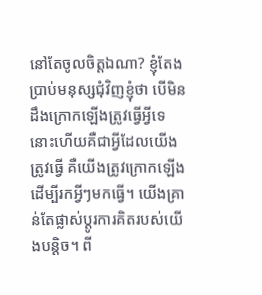នៅតែចូលចិត្តឯណា? ខ្ញុំតែងប្រាប់មនុស្សជុំវិញខ្ញុំថា បើមិនដឹងក្រោកឡើងត្រូវធ្វើអ្វីទេ នោះហើយគឺជាអ្វីដែលយើងត្រូវធ្វើ គឺយើងត្រូវក្រោកឡើងដើម្បីរកអ្វីៗមកធ្វើ។ យើងគ្រាន់តែផ្លាស់ប្ដូរការគិតរបស់យើងបន្តិច។ ពី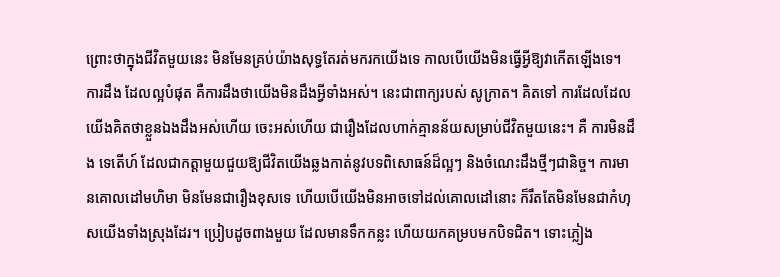ព្រោះថាក្នុងជីវិតមួយនេះ មិនមែនគ្រប់យ៉ាងសុទ្ធតែរត់មករកយើងទេ កាលបើយើងមិនធ្វើអ្វីឱ្យវាកើតឡើងទេ។ ការដឹង ដែលល្អបំផុត គឺការដឹងថាយើងមិនដឹងអ្វីទាំងអស់។ នេះជាពាក្យរបស់ សូក្រាត។ គិតទៅ ការដែលដែលយើងគិតថាខ្លួនឯងដឹងអស់ហើយ ចេះអស់ហើយ ជារឿងដែលហាក់គ្មានន័យសម្រាប់ជីវិតមួយនេះ។ គឺ ការមិនដឹង ទេតើហ៍ ដែលជាកត្តាមួយជួយឱ្យជីវិតយើងឆ្លងកាត់នូវបទពិសោធន៍ដ៏ល្អៗ និងចំណេះដឹងថ្មីៗជានិច្ច។ ការមានគោលដៅមហិមា មិនមែនជារឿងខុសទេ ហើយបើយើងមិនអាចទៅដល់គោលដៅនោះ ក៏រឹតតែមិនមែនជាកំហុសយើងទាំងស្រុងដែរ។ ប្រៀបដូចពាងមួយ ដែលមានទឹកកន្លះ ហើយយកគម្របមកបិទជិត។ ទោះភ្លៀង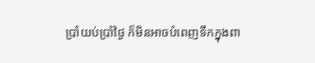ប្រាំយប់ប្រាំថ្ងៃ ក៏មិនអាចបំពេញទឹកក្នុងពា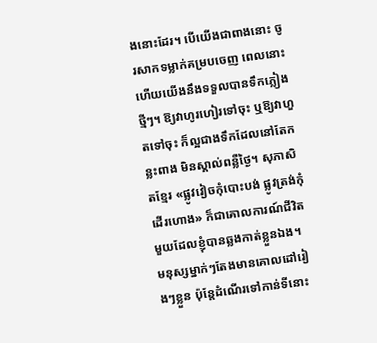ងនោះដែរ។ បើយើងជាពាងនោះ ចូរសាកទម្លាក់គម្របចេញ ពេលនោះហើយយើងនឹងទទួលបានទឹកភ្លៀងថ្មីៗ។ ឱ្យវាហូរហៀរទៅចុះ ឬឱ្យវាហួតទៅចុះ ក៏ល្អជាងទឹកដែលនៅតែកន្លះពាង មិនស្គាល់ពន្លឺថ្ងៃ។ សុភាសិតខ្មែរ «ផ្លូវវៀចកុំបោះបង់ ផ្លូវត្រង់កុំដើរហោង» ក៏ជាគោលការណ៍ជីវិតមួយដែលខ្ញុំបានឆ្លងកាត់ខ្លួនឯង។ មនុស្សម្នាក់ៗតែងមានគោលដៅរៀងៗខ្លួន ប៉ុន្តែដំណើរទៅកាន់ទីនោះ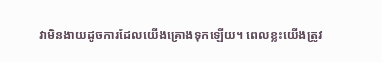វាមិនងាយដូចការដែលយើងគ្រោងទុកឡើយ។ ពេលខ្លះយើងត្រូវ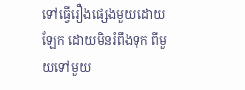ទៅធ្វើរឿងផ្សេងមួយដោយឡែក ដោយមិនរំពឹងទុក ពីមួយទៅមួយ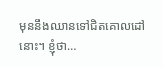មុននឹងឈានទៅជិតគោលដៅនោះ។ ខ្ញុំថា…